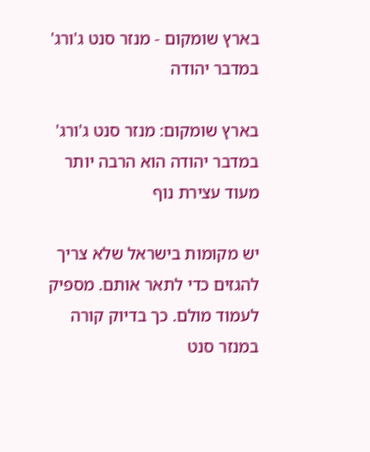בארץ שומקום - מנזר סנט ג'ורג' במדבר יהודה

בארץ שומקום: מנזר סנט ג'ורג' במדבר יהודה הוא הרבה יותר מעוד עצירת נוף

יש מקומות בישראל שלא צריך להגזים כדי לתאר אותם. מספיק לעמוד מולם. כך בדיוק קורה במנזר סנט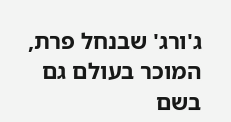ג'ורג' שבנחל פרת, המוכר בעולם גם בשם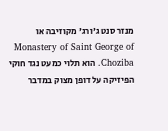מנזר סנט ג'ורג' מקוזיבה או Monastery of Saint George of Choziba. הוא תלוי כמעט נגד חוקי הפיזיקה על דופן מצוק במדבר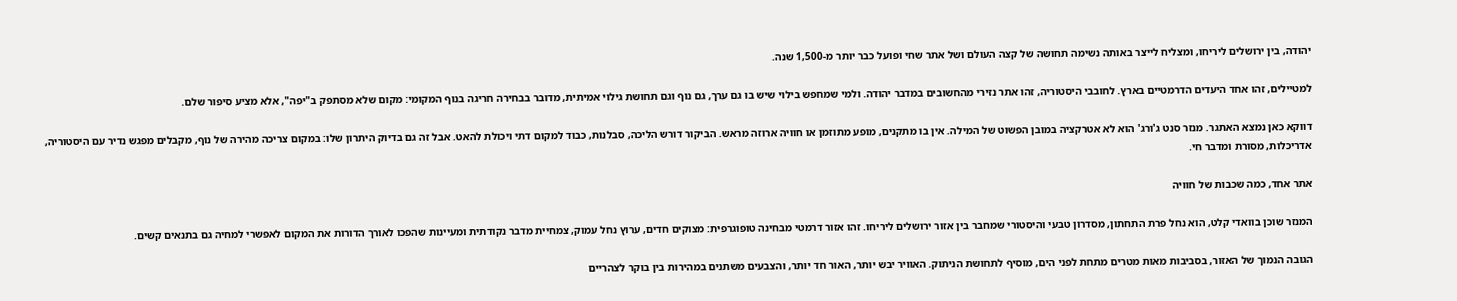יהודה, בין ירושלים ליריחו, ומצליח לייצר באותה נשימה תחושה של קצה העולם ושל אתר שחי ופועל כבר יותר מ-1,500 שנה.

למטיילים, זהו אחד היעדים הדרמטיים בארץ. לחובבי היסטוריה, זהו אתר נזירי מהחשובים במדבר יהודה. ולמי שמחפש בילוי שיש בו גם ערך, גם נוף וגם תחושת גילוי אמיתית, מדובר בבחירה חריגה בנוף המקומי: מקום שלא מסתפק ב"יפה", אלא מציע סיפור שלם.

דווקא כאן נמצא האתגר. מנזר סנט ג'ורג' הוא לא אטרקציה במובן הפשוט של המילה. אין בו מתקנים, מופע מתוזמן או חוויה ארוזה מראש. הביקור דורש הליכה, סבלנות, כבוד למקום דתי ויכולת להאט. אבל זה גם בדיוק היתרון שלו: במקום צריכה מהירה של נוף, מקבלים מפגש נדיר עם היסטוריה, אדריכלות, מסורת ומדבר חי.

אתר אחד, כמה שכבות של חוויה

המנזר שוכן בוואדי קלט, הוא נחל פרת התחתון, מסדרון טבעי והיסטורי שמחבר בין אזור ירושלים ליריחו. זהו אזור דרמטי מבחינה טופוגרפית: מצוקים חדים, ערוץ נחל עמוק, צמחיית מדבר נקודתית ומעיינות שהפכו לאורך הדורות את המקום לאפשרי למחיה גם בתנאים קשים.

הגובה הנמוך של האזור, בסביבות מאות מטרים מתחת לפני הים, מוסיף לתחושת הניתוק. האוויר יבש יותר, האור חד יותר, והצבעים משתנים במהירות בין בוקר לצהריים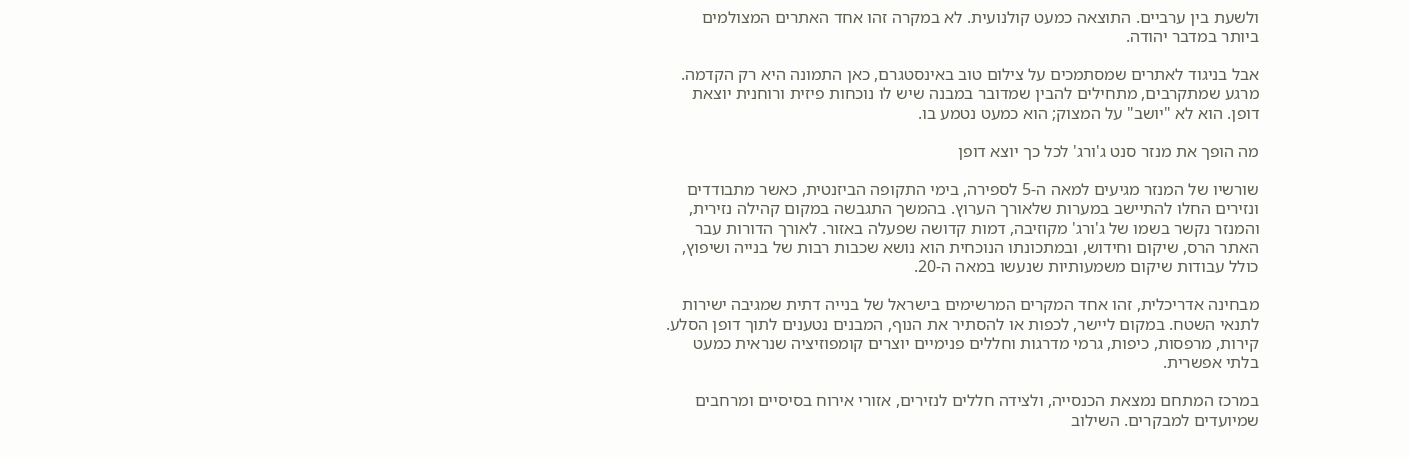ולשעת בין ערביים. התוצאה כמעט קולנועית. לא במקרה זהו אחד האתרים המצולמים ביותר במדבר יהודה.

אבל בניגוד לאתרים שמסתמכים על צילום טוב באינסטגרם, כאן התמונה היא רק הקדמה. מרגע שמתקרבים, מתחילים להבין שמדובר במבנה שיש לו נוכחות פיזית ורוחנית יוצאת דופן. הוא לא "יושב" על המצוק; הוא כמעט נטמע בו.

מה הופך את מנזר סנט ג'ורג' לכל כך יוצא דופן

שורשיו של המנזר מגיעים למאה ה-5 לספירה, בימי התקופה הביזנטית, כאשר מתבודדים ונזירים החלו להתיישב במערות שלאורך הערוץ. בהמשך התגבשה במקום קהילה נזירית, והמנזר נקשר בשמו של ג'ורג' מקוזיבה, דמות קדושה שפעלה באזור. לאורך הדורות עבר האתר הרס, שיקום וחידוש, ובמתכונתו הנוכחית הוא נושא שכבות רבות של בנייה ושיפוץ, כולל עבודות שיקום משמעותיות שנעשו במאה ה-20.

מבחינה אדריכלית, זהו אחד המקרים המרשימים בישראל של בנייה דתית שמגיבה ישירות לתנאי השטח. במקום ליישר, לכפות או להסתיר את הנוף, המבנים נטענים לתוך דופן הסלע. קירות, מרפסות, כיפות, גרמי מדרגות וחללים פנימיים יוצרים קומפוזיציה שנראית כמעט בלתי אפשרית.

במרכז המתחם נמצאת הכנסייה, ולצידה חללים לנזירים, אזורי אירוח בסיסיים ומרחבים שמיועדים למבקרים. השילוב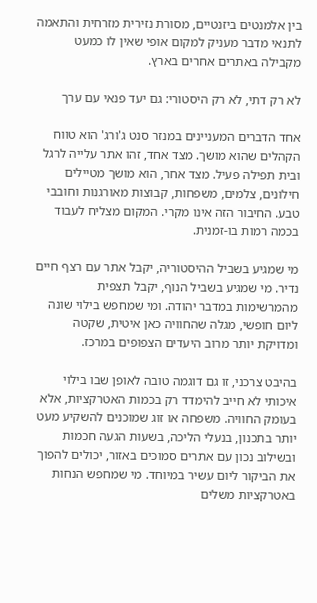בין אלמנטים ביזנטיים, מסורת נזירית מזרחית והתאמה לתנאי מדבר מעניק למקום אופי שאין לו כמעט מקבילה באתרים אחרים בארץ.

לא רק דתי, לא רק היסטורי: גם יעד פנאי עם ערך

אחד הדברים המעניינים במנזר סנט ג'ורג' הוא טווח הקהלים שהוא מושך. מצד אחד, זהו אתר עלייה לרגל ובית תפילה פעיל. מצד אחר, הוא מושך מטיילים חילונים, צלמים, משפחות, קבוצות מאורגנות וחובבי טבע. החיבור הזה אינו מקרי. המקום מצליח לעבוד בכמה רמות בו-זמנית.

מי שמגיע בשביל ההיסטוריה, יקבל אתר עם רצף חיים נדיר. מי שמגיע בשביל הנוף, יקבל תצפית מהמרשימות במדבר יהודה. ומי שמחפש בילוי שונה ליום חופשי, מגלה שהחוויה כאן איטית, שקטה ומדויקת יותר מרוב היעדים הצפופים במרכז.

בהיבט צרכני, זו גם דוגמה טובה לאופן שבו בילוי איכותי לא חייב להימדד רק בכמות האטרקציות, אלא בעומק החוויה. משפחה או זוג שמוכנים להשקיע מעט יותר בתכנון, בנעלי הליכה, בשעות הגעה חכמות ובשילוב נכון עם אתרים סמוכים באזור, יכולים להפוך את הביקור ליום עשיר במיוחד. מי שמחפש הנחות באטרקציות משלים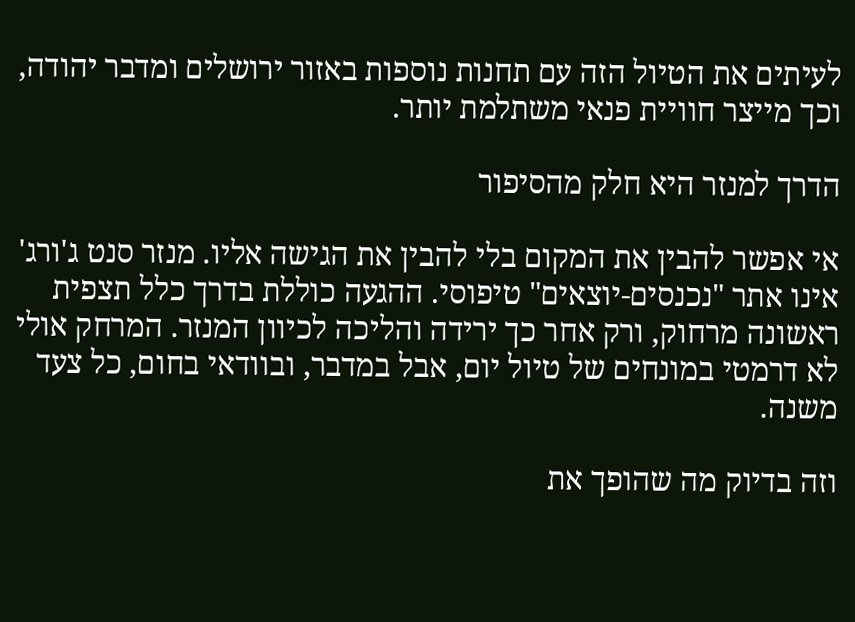לעיתים את הטיול הזה עם תחנות נוספות באזור ירושלים ומדבר יהודה, וכך מייצר חוויית פנאי משתלמת יותר.

הדרך למנזר היא חלק מהסיפור

אי אפשר להבין את המקום בלי להבין את הגישה אליו. מנזר סנט ג'ורג' אינו אתר "נכנסים-יוצאים" טיפוסי. ההגעה כוללת בדרך כלל תצפית ראשונה מרחוק, ורק אחר כך ירידה והליכה לכיוון המנזר. המרחק אולי לא דרמטי במונחים של טיול יום, אבל במדבר, ובוודאי בחום, כל צעד משנה.

וזה בדיוק מה שהופך את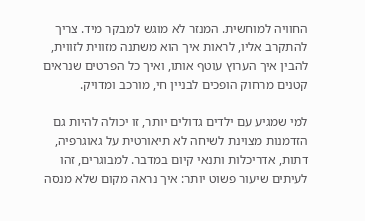החוויה למוחשית. המנזר לא מוגש למבקר מיד. צריך להתקרב אליו, לראות איך הוא משתנה מזווית לזווית, להבין איך הערוץ עוטף אותו, ואיך כל הפרטים שנראים קטנים מרחוק הופכים לבניין חי, מורכב ומדויק.

למי שמגיע עם ילדים גדולים יותר, זו יכולה להיות גם הזדמנות מצוינת לשיחה לא תיאורטית על גאוגרפיה, דתות, אדריכלות ותנאי קיום במדבר. למבוגרים, זהו לעיתים שיעור פשוט יותר: איך נראה מקום שלא מנסה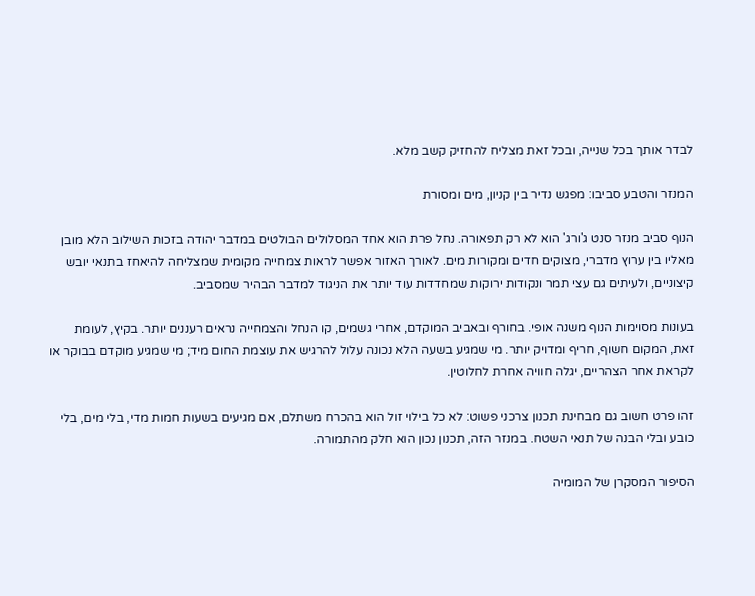לבדר אותך בכל שנייה, ובכל זאת מצליח להחזיק קשב מלא.

המנזר והטבע סביבו: מפגש נדיר בין קניון, מים ומסורת

הנוף סביב מנזר סנט ג'ורג' הוא לא רק תפאורה. נחל פרת הוא אחד המסלולים הבולטים במדבר יהודה בזכות השילוב הלא מובן מאליו בין ערוץ מדברי, מצוקים חדים ומקורות מים. לאורך האזור אפשר לראות צמחייה מקומית שמצליחה להיאחז בתנאי יובש קיצוניים, ולעיתים גם עצי תמר ונקודות ירוקות שמחדדות עוד יותר את הניגוד למדבר הבהיר שמסביב.

בעונות מסוימות הנוף משנה אופי. בחורף ובאביב המוקדם, אחרי גשמים, קו הנחל והצמחייה נראים רעננים יותר. בקיץ, לעומת זאת, המקום חשוף, חריף ומדויק יותר. מי שמגיע בשעה הלא נכונה עלול להרגיש את עוצמת החום מיד; מי שמגיע מוקדם בבוקר או לקראת אחר הצהריים, יגלה חוויה אחרת לחלוטין.

זהו פרט חשוב גם מבחינת תכנון צרכני פשוט: לא כל בילוי זול הוא בהכרח משתלם, אם מגיעים בשעות חמות מדי, בלי מים, בלי כובע ובלי הבנה של תנאי השטח. במנזר הזה, תכנון נכון הוא חלק מהתמורה.

הסיפור המסקרן של המומיה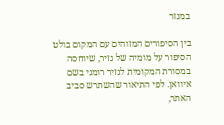במנזר

בין הסיפורים המזוהים עם המקום בולט הסיפור על מומיה של נזיר, שיוחסה במסורת המקומית לנזיר רומני בשם איוואן. לפי התיאור שהשתרש סביב האתר,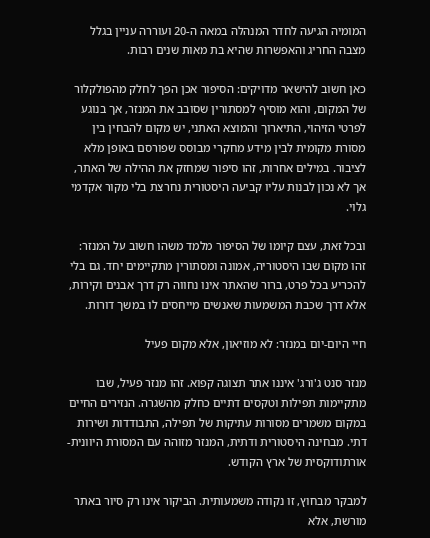המומיה הגיעה לחדר המנהלה במאה ה-20 ועוררה עניין בגלל מצבה החריג והאפשרות שהיא בת מאות שנים רבות.

כאן חשוב להישאר מדויקים: הסיפור אכן הפך לחלק מהפולקלור של המקום, והוא מוסיף למסתורין שסובב את המנזר, אך בנוגע לפרטי הזיהוי, התיארוך והמוצא האתני, יש מקום להבחין בין מסורת מקומית לבין מידע מחקרי מבוסס שפורסם באופן מלא לציבור. במילים אחרות, זהו סיפור שמחזק את ההילה של האתר, אך לא נכון לבנות עליו קביעה היסטורית נחרצת בלי מקור אקדמי גלוי.

ובכל זאת, עצם קיומו של הסיפור מלמד משהו חשוב על המנזר: זהו מקום שבו היסטוריה, אמונה ומסתורין מתקיימים יחד. גם בלי להכריע בכל פרט, ברור שהאתר אינו נחווה רק דרך אבנים וקירות, אלא דרך שכבת המשמעות שאנשים מייחסים לו במשך דורות.

חיי היום-יום במנזר: לא מוזיאון, אלא מקום פעיל

מנזר סנט ג'ורג' איננו אתר תצוגה קפוא. זהו מנזר פעיל, שבו מתקיימות תפילות וטקסים דתיים כחלק מהשגרה. הנזירים החיים במקום משמרים מסורות עתיקות של תפילה, התבודדות ושירות דתי. מבחינה היסטורית ודתית, המנזר מזוהה עם המסורת היוונית-אורתודוקסית של ארץ הקודש.

למבקר מבחוץ, זו נקודה משמעותית. הביקור אינו רק סיור באתר מורשת, אלא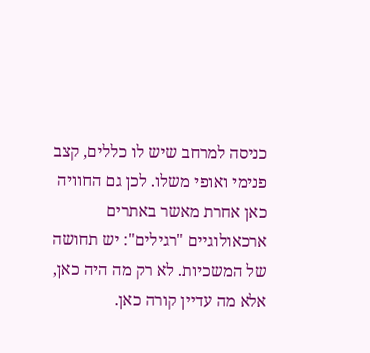כניסה למרחב שיש לו כללים, קצב פנימי ואופי משלו. לכן גם החוויה כאן אחרת מאשר באתרים ארכאולוגיים "רגילים": יש תחושה של המשכיות. לא רק מה היה כאן, אלא מה עדיין קורה כאן.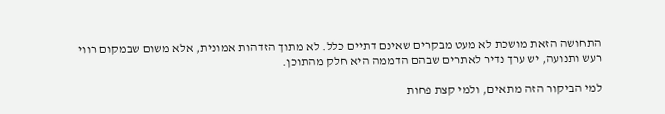התחושה הזאת מושכת לא מעט מבקרים שאינם דתיים כלל. לא מתוך הזדהות אמונית, אלא משום שבמקום רווי רעש ותנועה, יש ערך נדיר לאתרים שבהם הדממה היא חלק מהתוכן.

למי הביקור הזה מתאים, ולמי קצת פחות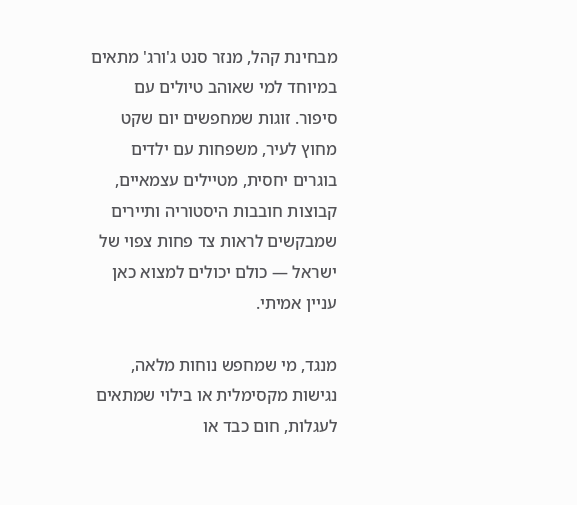מבחינת קהל, מנזר סנט ג'ורג' מתאים במיוחד למי שאוהב טיולים עם סיפור. זוגות שמחפשים יום שקט מחוץ לעיר, משפחות עם ילדים בוגרים יחסית, מטיילים עצמאיים, קבוצות חובבות היסטוריה ותיירים שמבקשים לראות צד פחות צפוי של ישראל — כולם יכולים למצוא כאן עניין אמיתי.

מנגד, מי שמחפש נוחות מלאה, נגישות מקסימלית או בילוי שמתאים לעגלות, חום כבד או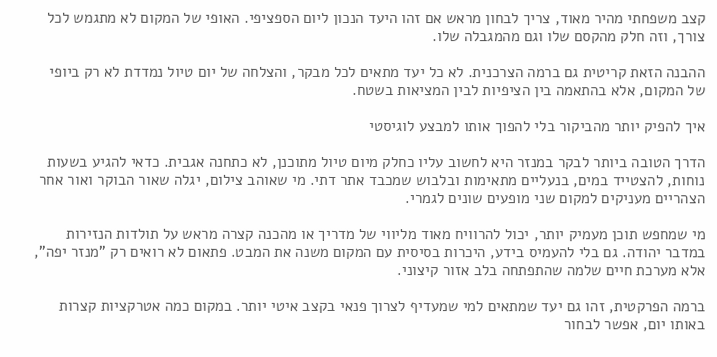קצב משפחתי מהיר מאוד, צריך לבחון מראש אם זהו היעד הנכון ליום הספציפי. האופי של המקום לא מתגמש לכל צורך, וזה חלק מהקסם שלו וגם מהמגבלה שלו.

ההבנה הזאת קריטית גם ברמה הצרכנית. לא כל יעד מתאים לכל מבקר, והצלחה של יום טיול נמדדת לא רק ביופי של המקום, אלא בהתאמה בין הציפיות לבין המציאות בשטח.

איך להפיק יותר מהביקור בלי להפוך אותו למבצע לוגיסטי

הדרך הטובה ביותר לבקר במנזר היא לחשוב עליו כחלק מיום טיול מתוכנן, לא כתחנה אגבית. כדאי להגיע בשעות נוחות, להצטייד במים, בנעליים מתאימות ובלבוש שמכבד אתר דתי. מי שאוהב צילום, יגלה שאור הבוקר ואור אחר הצהריים מעניקים למקום שני מופעים שונים לגמרי.

מי שמחפש תוכן מעמיק יותר, יכול להרוויח מאוד מליווי של מדריך או מהכנה קצרה מראש על תולדות הנזירות במדבר יהודה. גם בלי להעמיס בידע, היכרות בסיסית עם המקום משנה את המבט. פתאום לא רואים רק "מנזר יפה", אלא מערכת חיים שלמה שהתפתחה בלב אזור קיצוני.

ברמה הפרקטית, זהו גם יעד שמתאים למי שמעדיף לצרוך פנאי בקצב איטי יותר. במקום כמה אטרקציות קצרות באותו יום, אפשר לבחור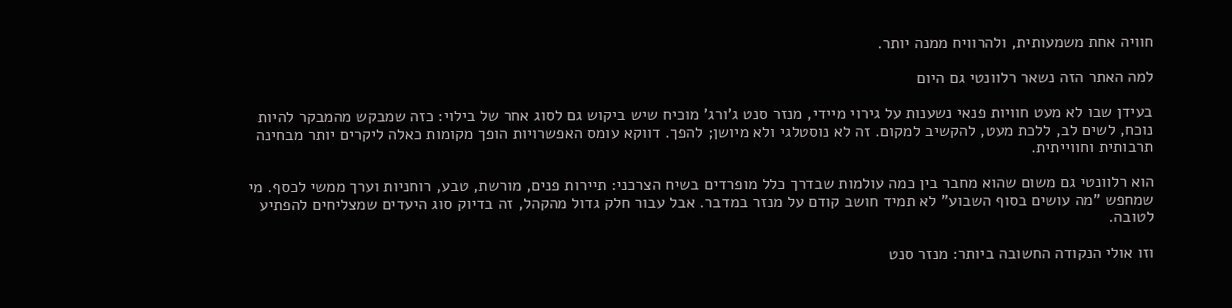חוויה אחת משמעותית, ולהרוויח ממנה יותר.

למה האתר הזה נשאר רלוונטי גם היום

בעידן שבו לא מעט חוויות פנאי נשענות על גירוי מיידי, מנזר סנט ג'ורג' מוכיח שיש ביקוש גם לסוג אחר של בילוי: כזה שמבקש מהמבקר להיות נוכח, לשים לב, ללכת מעט, להקשיב למקום. זה לא נוסטלגי ולא מיושן; להפך. דווקא עומס האפשרויות הופך מקומות כאלה ליקרים יותר מבחינה תרבותית וחווייתית.

הוא רלוונטי גם משום שהוא מחבר בין כמה עולמות שבדרך כלל מופרדים בשיח הצרכני: תיירות פנים, מורשת, טבע, רוחניות וערך ממשי לכסף. מי שמחפש "מה עושים בסוף השבוע" לא תמיד חושב קודם על מנזר במדבר. אבל עבור חלק גדול מהקהל, זה בדיוק סוג היעדים שמצליחים להפתיע לטובה.

וזו אולי הנקודה החשובה ביותר: מנזר סנט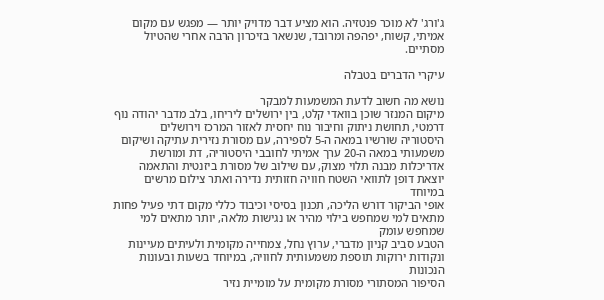ג'ורג' לא מוכר פנטזיה. הוא מציע דבר מדויק יותר — מפגש עם מקום אמיתי, קשוח, יפהפה ומרובד, שנשאר בזיכרון הרבה אחרי שהטיול מסתיים.

עיקרי הדברים בטבלה

נושא מה חשוב לדעת המשמעות למבקר
מיקום המנזר שוכן בוואדי קלט, בין ירושלים ליריחו, בלב מדבר יהודה נוף דרמטי, תחושת ניתוק וחיבור נוח יחסית לאזור המרכז וירושלים
היסטוריה שורשיו במאה ה-5 לספירה, עם מסורת נזירית עתיקה ושיקום משמעותי במאה ה-20 ערך אמיתי לחובבי היסטוריה, דת ומורשת
אדריכלות מבנה תלוי מצוק, עם שילוב של מסורת ביזנטית והתאמה יוצאת דופן לתוואי השטח חוויה חזותית נדירה ואתר צילום מרשים במיוחד
אופי הביקור דורש הליכה, תכנון בסיסי וכיבוד כללי מקום דתי פעיל פחות מתאים למי שמחפש בילוי מהיר או נגישות מלאה, יותר מתאים למי שמחפש עומק
הטבע סביב קניון מדברי, ערוץ נחל, צמחייה מקומית ולעיתים מעיינות ונקודות ירוקות תוספת משמעותית לחוויה, במיוחד בשעות ובעונות הנכונות
הסיפור המסתורי מסורת מקומית על מומיית נזיר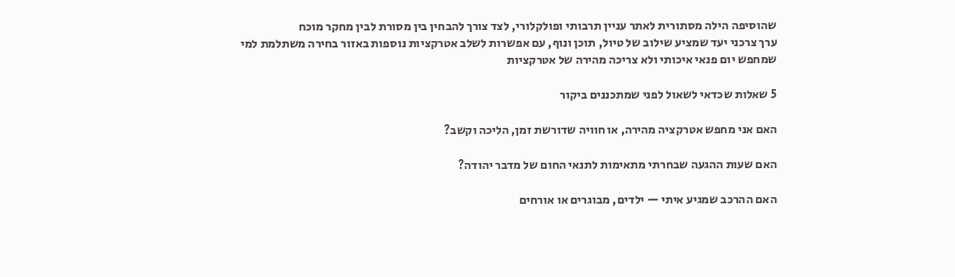שהוסיפה הילה מסתורית לאתר עניין תרבותי ופולקלורי, לצד צורך להבחין בין מסורת לבין מחקר מוכח
ערך צרכני יעד שמציע שילוב של טיול, תוכן ונוף, עם אפשרות לשלב אטרקציות נוספות באזור בחירה משתלמת למי שמחפש יום פנאי איכותי ולא צריכה מהירה של אטרקציות

5 שאלות שכדאי לשאול לפני שמתכננים ביקור

האם אני מחפש אטרקציה מהירה, או חוויה שדורשת זמן, הליכה וקשב?

האם שעות ההגעה שבחרתי מתאימות לתנאי החום של מדבר יהודה?

האם ההרכב שמגיע איתי — ילדים, מבוגרים או אורחים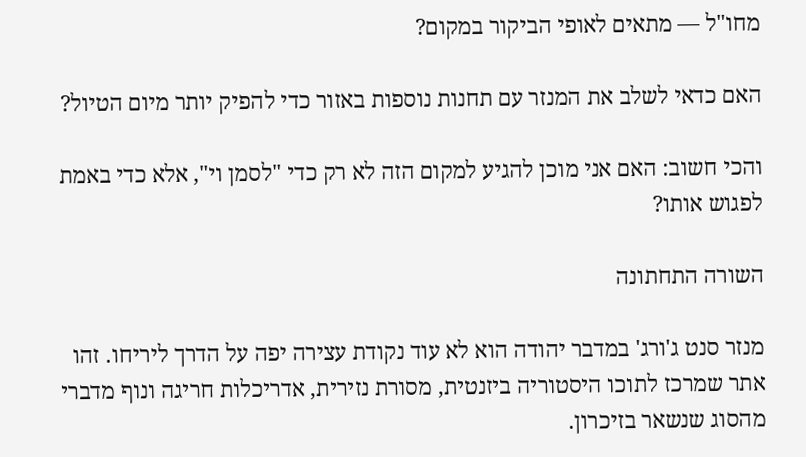מחו"ל — מתאים לאופי הביקור במקום?

האם כדאי לשלב את המנזר עם תחנות נוספות באזור כדי להפיק יותר מיום הטיול?

והכי חשוב: האם אני מוכן להגיע למקום הזה לא רק כדי "לסמן וי", אלא כדי באמת לפגוש אותו?

השורה התחתונה

מנזר סנט ג'ורג' במדבר יהודה הוא לא עוד נקודת עצירה יפה על הדרך ליריחו. זהו אתר שמרכז לתוכו היסטוריה ביזנטית, מסורת נזירית, אדריכלות חריגה ונוף מדברי מהסוג שנשאר בזיכרון.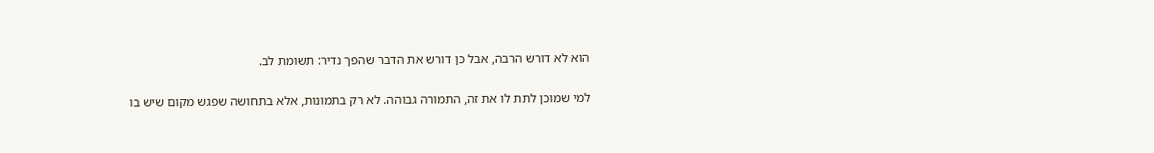הוא לא דורש הרבה, אבל כן דורש את הדבר שהפך נדיר: תשומת לב.

למי שמוכן לתת לו את זה, התמורה גבוהה. לא רק בתמונות, אלא בתחושה שפגש מקום שיש בו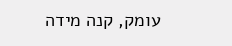עומק, קנה מידה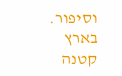וסיפור. בארץ קטנה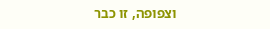וצפופה, זו כבר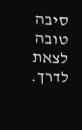סיבה טובה לצאת לדרך.